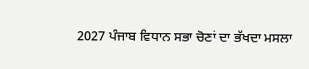2027 ਪੰਜਾਬ ਵਿਧਾਨ ਸਭਾ ਚੋਣਾਂ ਦਾ ਭੱਖਦਾ ਮਸਲਾ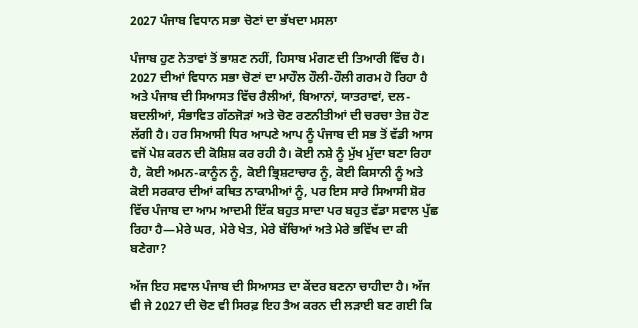2027 ਪੰਜਾਬ ਵਿਧਾਨ ਸਭਾ ਚੋਣਾਂ ਦਾ ਭੱਖਦਾ ਮਸਲਾ

ਪੰਜਾਬ ਹੁਣ ਨੇਤਾਵਾਂ ਤੋਂ ਭਾਸ਼ਣ ਨਹੀਂ, ਹਿਸਾਬ ਮੰਗਣ ਦੀ ਤਿਆਰੀ ਵਿੱਚ ਹੈ। 2027 ਦੀਆਂ ਵਿਧਾਨ ਸਭਾ ਚੋਣਾਂ ਦਾ ਮਾਹੌਲ ਹੌਲੀ-ਹੌਲੀ ਗਰਮ ਹੋ ਰਿਹਾ ਹੈ ਅਤੇ ਪੰਜਾਬ ਦੀ ਸਿਆਸਤ ਵਿੱਚ ਰੈਲੀਆਂ, ਬਿਆਨਾਂ, ਯਾਤਰਾਵਾਂ, ਦਲ-ਬਦਲੀਆਂ, ਸੰਭਾਵਿਤ ਗੱਠਜੋੜਾਂ ਅਤੇ ਚੋਣ ਰਣਨੀਤੀਆਂ ਦੀ ਚਰਚਾ ਤੇਜ਼ ਹੋਣ ਲੱਗੀ ਹੈ। ਹਰ ਸਿਆਸੀ ਧਿਰ ਆਪਣੇ ਆਪ ਨੂੰ ਪੰਜਾਬ ਦੀ ਸਭ ਤੋਂ ਵੱਡੀ ਆਸ ਵਜੋਂ ਪੇਸ਼ ਕਰਨ ਦੀ ਕੋਸ਼ਿਸ਼ ਕਰ ਰਹੀ ਹੈ। ਕੋਈ ਨਸ਼ੇ ਨੂੰ ਮੁੱਖ ਮੁੱਦਾ ਬਣਾ ਰਿਹਾ ਹੈ, ਕੋਈ ਅਮਨ-ਕਾਨੂੰਨ ਨੂੰ, ਕੋਈ ਭ੍ਰਿਸ਼ਟਾਚਾਰ ਨੂੰ, ਕੋਈ ਕਿਸਾਨੀ ਨੂੰ ਅਤੇ ਕੋਈ ਸਰਕਾਰ ਦੀਆਂ ਕਥਿਤ ਨਾਕਾਮੀਆਂ ਨੂੰ, ਪਰ ਇਸ ਸਾਰੇ ਸਿਆਸੀ ਸ਼ੋਰ ਵਿੱਚ ਪੰਜਾਬ ਦਾ ਆਮ ਆਦਮੀ ਇੱਕ ਬਹੁਤ ਸਾਦਾ ਪਰ ਬਹੁਤ ਵੱਡਾ ਸਵਾਲ ਪੁੱਛ ਰਿਹਾ ਹੈ—ਮੇਰੇ ਘਰ, ਮੇਰੇ ਖੇਤ, ਮੇਰੇ ਬੱਚਿਆਂ ਅਤੇ ਮੇਰੇ ਭਵਿੱਖ ਦਾ ਕੀ ਬਣੇਗਾ?

ਅੱਜ ਇਹ ਸਵਾਲ ਪੰਜਾਬ ਦੀ ਸਿਆਸਤ ਦਾ ਕੇਂਦਰ ਬਣਨਾ ਚਾਹੀਦਾ ਹੈ। ਅੱਜ ਵੀ ਜੇ 2027 ਦੀ ਚੋਣ ਵੀ ਸਿਰਫ਼ ਇਹ ਤੈਅ ਕਰਨ ਦੀ ਲੜਾਈ ਬਣ ਗਈ ਕਿ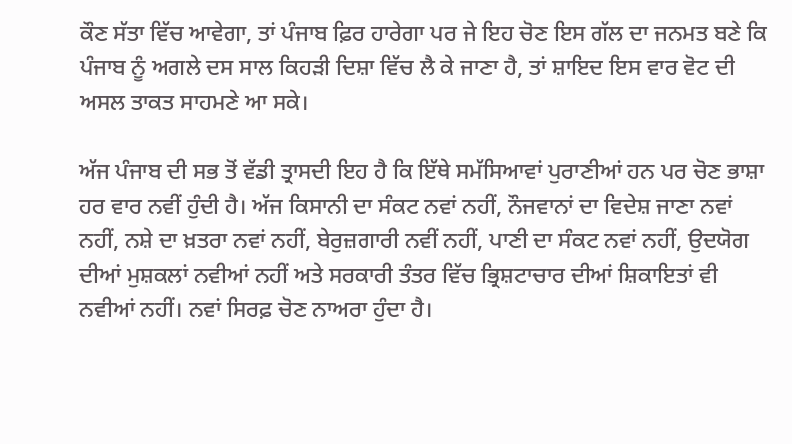ਕੌਣ ਸੱਤਾ ਵਿੱਚ ਆਵੇਗਾ, ਤਾਂ ਪੰਜਾਬ ਫ਼ਿਰ ਹਾਰੇਗਾ ਪਰ ਜੇ ਇਹ ਚੋਣ ਇਸ ਗੱਲ ਦਾ ਜਨਮਤ ਬਣੇ ਕਿ ਪੰਜਾਬ ਨੂੰ ਅਗਲੇ ਦਸ ਸਾਲ ਕਿਹੜੀ ਦਿਸ਼ਾ ਵਿੱਚ ਲੈ ਕੇ ਜਾਣਾ ਹੈ, ਤਾਂ ਸ਼ਾਇਦ ਇਸ ਵਾਰ ਵੋਟ ਦੀ ਅਸਲ ਤਾਕਤ ਸਾਹਮਣੇ ਆ ਸਕੇ।

ਅੱਜ ਪੰਜਾਬ ਦੀ ਸਭ ਤੋਂ ਵੱਡੀ ਤ੍ਰਾਸਦੀ ਇਹ ਹੈ ਕਿ ਇੱਥੇ ਸਮੱਸਿਆਵਾਂ ਪੁਰਾਣੀਆਂ ਹਨ ਪਰ ਚੋਣ ਭਾਸ਼ਾ ਹਰ ਵਾਰ ਨਵੀਂ ਹੁੰਦੀ ਹੈ। ਅੱਜ ਕਿਸਾਨੀ ਦਾ ਸੰਕਟ ਨਵਾਂ ਨਹੀਂ, ਨੌਜਵਾਨਾਂ ਦਾ ਵਿਦੇਸ਼ ਜਾਣਾ ਨਵਾਂ ਨਹੀਂ, ਨਸ਼ੇ ਦਾ ਖ਼ਤਰਾ ਨਵਾਂ ਨਹੀਂ, ਬੇਰੁਜ਼ਗਾਰੀ ਨਵੀਂ ਨਹੀਂ, ਪਾਣੀ ਦਾ ਸੰਕਟ ਨਵਾਂ ਨਹੀਂ, ਉਦਯੋਗ ਦੀਆਂ ਮੁਸ਼ਕਲਾਂ ਨਵੀਆਂ ਨਹੀਂ ਅਤੇ ਸਰਕਾਰੀ ਤੰਤਰ ਵਿੱਚ ਭ੍ਰਿਸ਼ਟਾਚਾਰ ਦੀਆਂ ਸ਼ਿਕਾਇਤਾਂ ਵੀ ਨਵੀਆਂ ਨਹੀਂ। ਨਵਾਂ ਸਿਰਫ਼ ਚੋਣ ਨਾਅਰਾ ਹੁੰਦਾ ਹੈ।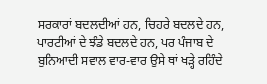ਸਰਕਾਰਾਂ ਬਦਲਦੀਆਂ ਹਨ, ਚਿਹਰੇ ਬਦਲਦੇ ਹਨ, ਪਾਰਟੀਆਂ ਦੇ ਝੰਡੇ ਬਦਲਦੇ ਹਨ, ਪਰ ਪੰਜਾਬ ਦੇ ਬੁਨਿਆਦੀ ਸਵਾਲ ਵਾਰ-ਵਾਰ ਉਸੇ ਥਾਂ ਖੜ੍ਹੇ ਰਹਿੰਦੇ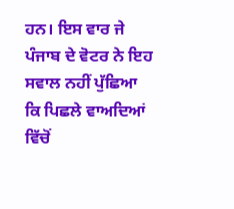ਹਨ। ਇਸ ਵਾਰ ਜੇ ਪੰਜਾਬ ਦੇ ਵੋਟਰ ਨੇ ਇਹ ਸਵਾਲ ਨਹੀਂ ਪੁੱਛਿਆ ਕਿ ਪਿਛਲੇ ਵਾਅਦਿਆਂ ਵਿੱਚੋਂ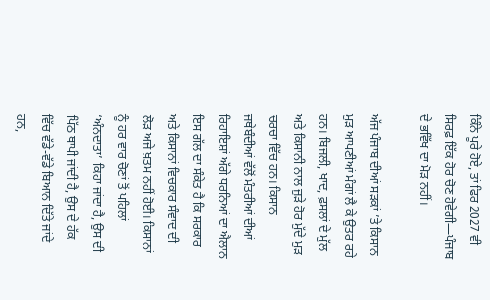ਕਿੰਨੇ ਪੂਰੇ ਹੋਏ, ਤਾਂ ਫਿਰ 2027 ਵੀ ਸਿਰਫ਼ ਇੱਕ ਹੋਰ ਚੋਣ ਹੋਵੇਗੀ—ਪੰਜਾਬ ਦੇ ਭਵਿੱਖ ਦਾ ਮੋੜ ਨਹੀਂ।

ਅੱਜ ਪੰਜਾਬ ਦੀਆਂ ਸੜਕਾਂ ’ਤੇ ਕਿਸਾਨ ਮੁੜ ਆਪਣੀਆਂ ਮੰਗਾਂ ਲੈ ਕੇ ਉਤਰ ਰਹੇ ਹਨ। ਬਿਜਲੀ, ਖਾਦ, ਫ਼ਸਲਾਂ ਦੇ ਮੁੱਲ ਅਤੇ ਕਿਸਾਨੀ ਨਾਲ ਜੁੜੇ ਹੋਰ ਮੁੱਦੇ ਮੁੜ ਚਰਚਾ ਵਿੱਚ ਹਨ। ਕਿਸਾਨ ਜਥੇਬੰਦੀਆਂ ਵੱਲੋਂ ਮੰਤਰੀਆਂ ਦੀਆਂ ਰਿਹਾਇਸ਼ਾਂ ਅੱਗੇ ਧਰਨਿਆਂ ਦਾ ਐਲਾਨ ਇਸ ਗੱਲ ਦਾ ਸੰਕੇਤ ਹੈ ਕਿ ਸਰਕਾਰ ਅਤੇ ਕਿਸਾਨਾਂ ਵਿਚਕਾਰ ਸੰਵਾਦ ਦੀ ਲੋੜ ਅਜੇ ਖ਼ਤਮ ਨਹੀਂ ਹੋਈ। ਕਿਸਾਨਾਂ ਨੂੰ ਹਰ ਵਾਰ ਚੋਣਾਂ ਤੋਂ ਪਹਿਲਾਂ ‘ਅੰਨਦਾਤਾ’ ਕਿਹਾ ਜਾਂਦਾ ਹੈ, ਉਸ ਦੀ ਪਿੱਠ ਥਾਪੀ ਜਾਂਦੀ ਹੈ, ਉਸ ਦੇ ਹੱਕ ਵਿੱਚ ਵੱਡੇ-ਵੱਡੇ ਬਿਆਨ ਦਿੱਤੇ ਜਾਂਦੇ ਹਨ,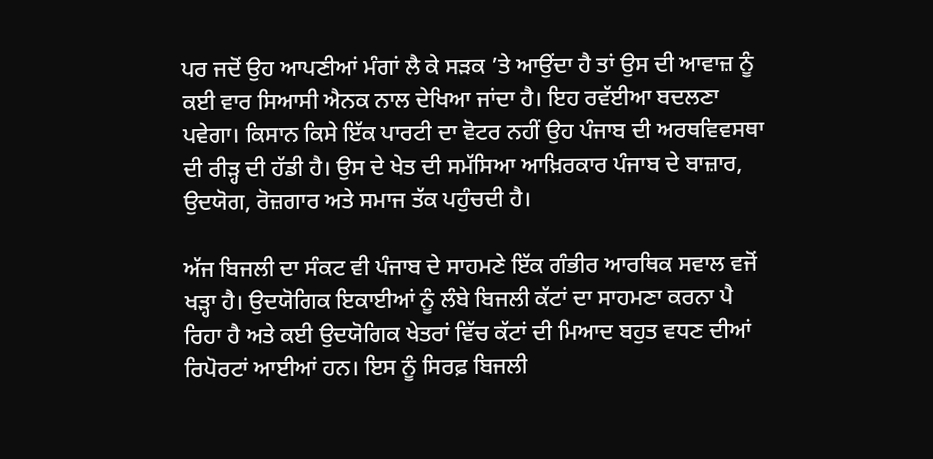ਪਰ ਜਦੋਂ ਉਹ ਆਪਣੀਆਂ ਮੰਗਾਂ ਲੈ ਕੇ ਸੜਕ ’ਤੇ ਆਉਂਦਾ ਹੈ ਤਾਂ ਉਸ ਦੀ ਆਵਾਜ਼ ਨੂੰ ਕਈ ਵਾਰ ਸਿਆਸੀ ਐਨਕ ਨਾਲ ਦੇਖਿਆ ਜਾਂਦਾ ਹੈ। ਇਹ ਰਵੱਈਆ ਬਦਲਣਾ ਪਵੇਗਾ। ਕਿਸਾਨ ਕਿਸੇ ਇੱਕ ਪਾਰਟੀ ਦਾ ਵੋਟਰ ਨਹੀਂ ਉਹ ਪੰਜਾਬ ਦੀ ਅਰਥਵਿਵਸਥਾ ਦੀ ਰੀੜ੍ਹ ਦੀ ਹੱਡੀ ਹੈ। ਉਸ ਦੇ ਖੇਤ ਦੀ ਸਮੱਸਿਆ ਆਖ਼ਿਰਕਾਰ ਪੰਜਾਬ ਦੇ ਬਾਜ਼ਾਰ, ਉਦਯੋਗ, ਰੋਜ਼ਗਾਰ ਅਤੇ ਸਮਾਜ ਤੱਕ ਪਹੁੰਚਦੀ ਹੈ।

ਅੱਜ ਬਿਜਲੀ ਦਾ ਸੰਕਟ ਵੀ ਪੰਜਾਬ ਦੇ ਸਾਹਮਣੇ ਇੱਕ ਗੰਭੀਰ ਆਰਥਿਕ ਸਵਾਲ ਵਜੋਂ ਖੜ੍ਹਾ ਹੈ। ਉਦਯੋਗਿਕ ਇਕਾਈਆਂ ਨੂੰ ਲੰਬੇ ਬਿਜਲੀ ਕੱਟਾਂ ਦਾ ਸਾਹਮਣਾ ਕਰਨਾ ਪੈ ਰਿਹਾ ਹੈ ਅਤੇ ਕਈ ਉਦਯੋਗਿਕ ਖੇਤਰਾਂ ਵਿੱਚ ਕੱਟਾਂ ਦੀ ਮਿਆਦ ਬਹੁਤ ਵਧਣ ਦੀਆਂ ਰਿਪੋਰਟਾਂ ਆਈਆਂ ਹਨ। ਇਸ ਨੂੰ ਸਿਰਫ਼ ਬਿਜਲੀ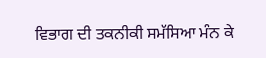ਵਿਭਾਗ ਦੀ ਤਕਨੀਕੀ ਸਮੱਸਿਆ ਮੰਨ ਕੇ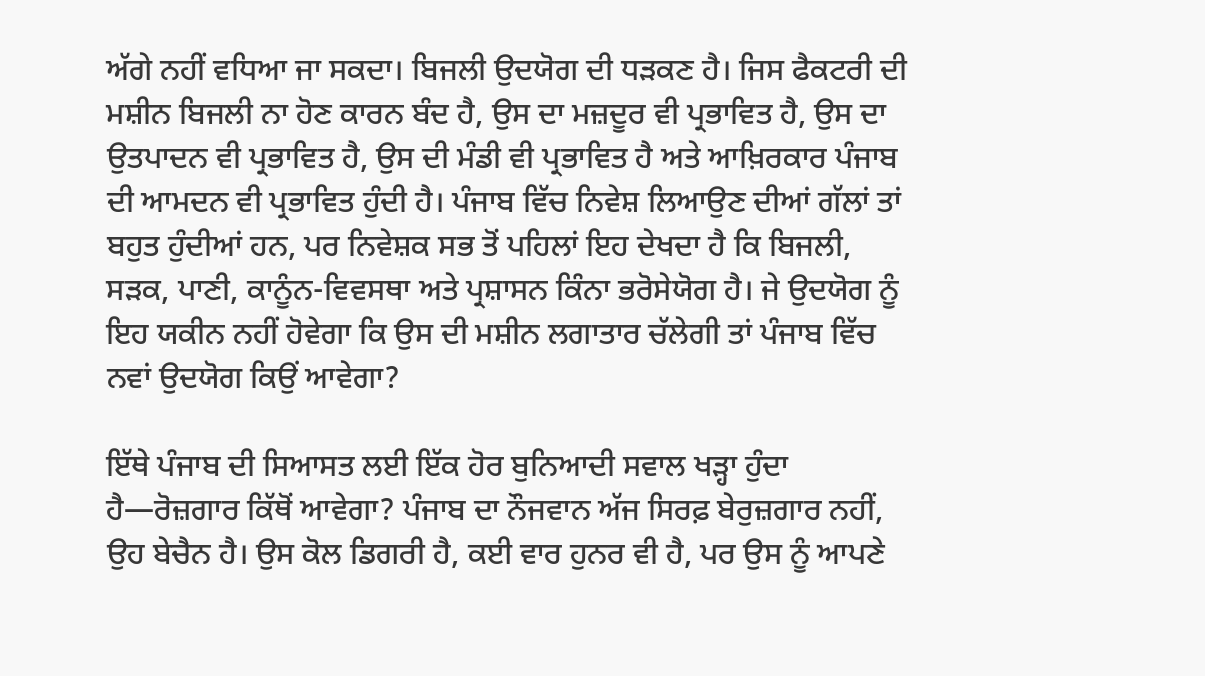ਅੱਗੇ ਨਹੀਂ ਵਧਿਆ ਜਾ ਸਕਦਾ। ਬਿਜਲੀ ਉਦਯੋਗ ਦੀ ਧੜਕਣ ਹੈ। ਜਿਸ ਫੈਕਟਰੀ ਦੀ ਮਸ਼ੀਨ ਬਿਜਲੀ ਨਾ ਹੋਣ ਕਾਰਨ ਬੰਦ ਹੈ, ਉਸ ਦਾ ਮਜ਼ਦੂਰ ਵੀ ਪ੍ਰਭਾਵਿਤ ਹੈ, ਉਸ ਦਾ ਉਤਪਾਦਨ ਵੀ ਪ੍ਰਭਾਵਿਤ ਹੈ, ਉਸ ਦੀ ਮੰਡੀ ਵੀ ਪ੍ਰਭਾਵਿਤ ਹੈ ਅਤੇ ਆਖ਼ਿਰਕਾਰ ਪੰਜਾਬ ਦੀ ਆਮਦਨ ਵੀ ਪ੍ਰਭਾਵਿਤ ਹੁੰਦੀ ਹੈ। ਪੰਜਾਬ ਵਿੱਚ ਨਿਵੇਸ਼ ਲਿਆਉਣ ਦੀਆਂ ਗੱਲਾਂ ਤਾਂ ਬਹੁਤ ਹੁੰਦੀਆਂ ਹਨ, ਪਰ ਨਿਵੇਸ਼ਕ ਸਭ ਤੋਂ ਪਹਿਲਾਂ ਇਹ ਦੇਖਦਾ ਹੈ ਕਿ ਬਿਜਲੀ, ਸੜਕ, ਪਾਣੀ, ਕਾਨੂੰਨ-ਵਿਵਸਥਾ ਅਤੇ ਪ੍ਰਸ਼ਾਸਨ ਕਿੰਨਾ ਭਰੋਸੇਯੋਗ ਹੈ। ਜੇ ਉਦਯੋਗ ਨੂੰ ਇਹ ਯਕੀਨ ਨਹੀਂ ਹੋਵੇਗਾ ਕਿ ਉਸ ਦੀ ਮਸ਼ੀਨ ਲਗਾਤਾਰ ਚੱਲੇਗੀ ਤਾਂ ਪੰਜਾਬ ਵਿੱਚ ਨਵਾਂ ਉਦਯੋਗ ਕਿਉਂ ਆਵੇਗਾ?

ਇੱਥੇ ਪੰਜਾਬ ਦੀ ਸਿਆਸਤ ਲਈ ਇੱਕ ਹੋਰ ਬੁਨਿਆਦੀ ਸਵਾਲ ਖੜ੍ਹਾ ਹੁੰਦਾ ਹੈ—ਰੋਜ਼ਗਾਰ ਕਿੱਥੋਂ ਆਵੇਗਾ? ਪੰਜਾਬ ਦਾ ਨੌਜਵਾਨ ਅੱਜ ਸਿਰਫ਼ ਬੇਰੁਜ਼ਗਾਰ ਨਹੀਂ, ਉਹ ਬੇਚੈਨ ਹੈ। ਉਸ ਕੋਲ ਡਿਗਰੀ ਹੈ, ਕਈ ਵਾਰ ਹੁਨਰ ਵੀ ਹੈ, ਪਰ ਉਸ ਨੂੰ ਆਪਣੇ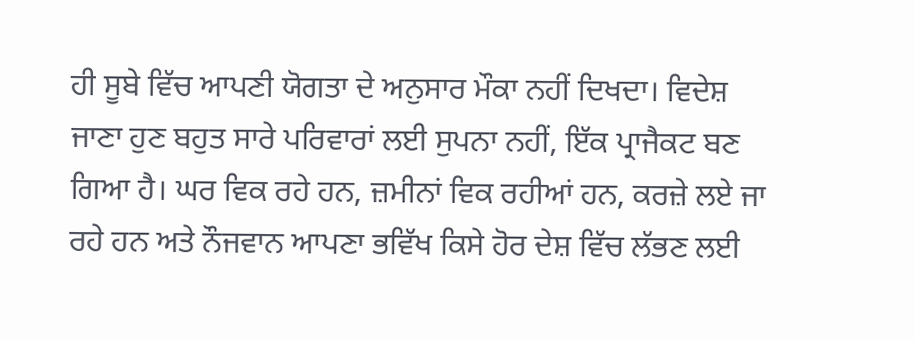ਹੀ ਸੂਬੇ ਵਿੱਚ ਆਪਣੀ ਯੋਗਤਾ ਦੇ ਅਨੁਸਾਰ ਮੌਕਾ ਨਹੀਂ ਦਿਖਦਾ। ਵਿਦੇਸ਼ ਜਾਣਾ ਹੁਣ ਬਹੁਤ ਸਾਰੇ ਪਰਿਵਾਰਾਂ ਲਈ ਸੁਪਨਾ ਨਹੀਂ, ਇੱਕ ਪ੍ਰਾਜੈਕਟ ਬਣ ਗਿਆ ਹੈ। ਘਰ ਵਿਕ ਰਹੇ ਹਨ, ਜ਼ਮੀਨਾਂ ਵਿਕ ਰਹੀਆਂ ਹਨ, ਕਰਜ਼ੇ ਲਏ ਜਾ ਰਹੇ ਹਨ ਅਤੇ ਨੌਜਵਾਨ ਆਪਣਾ ਭਵਿੱਖ ਕਿਸੇ ਹੋਰ ਦੇਸ਼ ਵਿੱਚ ਲੱਭਣ ਲਈ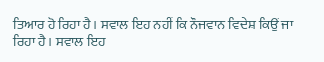ਤਿਆਰ ਹੋ ਰਿਹਾ ਹੈ। ਸਵਾਲ ਇਹ ਨਹੀਂ ਕਿ ਨੌਜਵਾਨ ਵਿਦੇਸ਼ ਕਿਉਂ ਜਾ ਰਿਹਾ ਹੈ। ਸਵਾਲ ਇਹ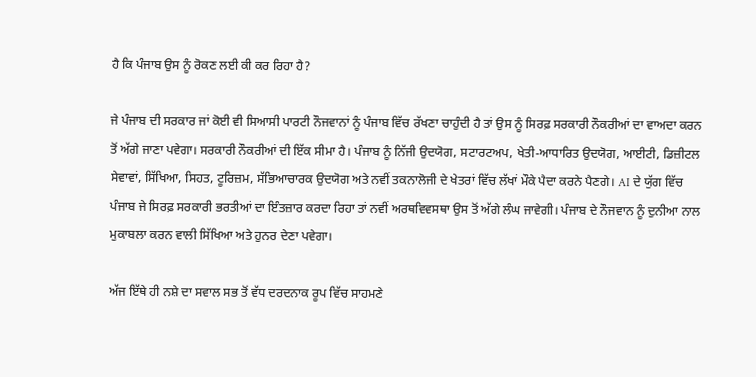ਹੈ ਕਿ ਪੰਜਾਬ ਉਸ ਨੂੰ ਰੋਕਣ ਲਈ ਕੀ ਕਰ ਰਿਹਾ ਹੈ?

ਜੇ ਪੰਜਾਬ ਦੀ ਸਰਕਾਰ ਜਾਂ ਕੋਈ ਵੀ ਸਿਆਸੀ ਪਾਰਟੀ ਨੌਜਵਾਨਾਂ ਨੂੰ ਪੰਜਾਬ ਵਿੱਚ ਰੱਖਣਾ ਚਾਹੁੰਦੀ ਹੈ ਤਾਂ ਉਸ ਨੂੰ ਸਿਰਫ਼ ਸਰਕਾਰੀ ਨੌਕਰੀਆਂ ਦਾ ਵਾਅਦਾ ਕਰਨ ਤੋਂ ਅੱਗੇ ਜਾਣਾ ਪਵੇਗਾ। ਸਰਕਾਰੀ ਨੌਕਰੀਆਂ ਦੀ ਇੱਕ ਸੀਮਾ ਹੈ। ਪੰਜਾਬ ਨੂੰ ਨਿੱਜੀ ਉਦਯੋਗ, ਸਟਾਰਟਅਪ, ਖੇਤੀ-ਆਧਾਰਿਤ ਉਦਯੋਗ, ਆਈਟੀ, ਡਿਜ਼ੀਟਲ ਸੇਵਾਵਾਂ, ਸਿੱਖਿਆ, ਸਿਹਤ, ਟੂਰਿਜ਼ਮ, ਸੱਭਿਆਚਾਰਕ ਉਦਯੋਗ ਅਤੇ ਨਵੀਂ ਤਕਨਾਲੋਜੀ ਦੇ ਖੇਤਰਾਂ ਵਿੱਚ ਲੱਖਾਂ ਮੌਕੇ ਪੈਦਾ ਕਰਨੇ ਪੈਣਗੇ। AI ਦੇ ਯੁੱਗ ਵਿੱਚ ਪੰਜਾਬ ਜੇ ਸਿਰਫ਼ ਸਰਕਾਰੀ ਭਰਤੀਆਂ ਦਾ ਇੰਤਜ਼ਾਰ ਕਰਦਾ ਰਿਹਾ ਤਾਂ ਨਵੀਂ ਅਰਥਵਿਵਸਥਾ ਉਸ ਤੋਂ ਅੱਗੇ ਲੰਘ ਜਾਵੇਗੀ। ਪੰਜਾਬ ਦੇ ਨੌਜਵਾਨ ਨੂੰ ਦੁਨੀਆ ਨਾਲ ਮੁਕਾਬਲਾ ਕਰਨ ਵਾਲੀ ਸਿੱਖਿਆ ਅਤੇ ਹੁਨਰ ਦੇਣਾ ਪਵੇਗਾ।

ਅੱਜ ਇੱਥੇ ਹੀ ਨਸ਼ੇ ਦਾ ਸਵਾਲ ਸਭ ਤੋਂ ਵੱਧ ਦਰਦਨਾਕ ਰੂਪ ਵਿੱਚ ਸਾਹਮਣੇ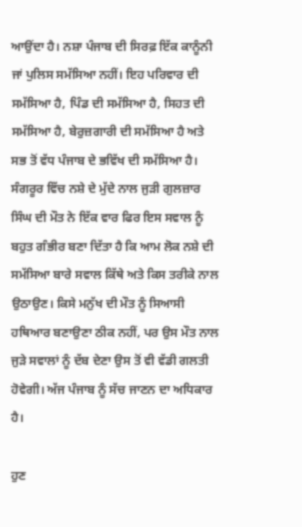ਆਉਂਦਾ ਹੈ। ਨਸ਼ਾ ਪੰਜਾਬ ਦੀ ਸਿਰਫ਼ ਇੱਕ ਕਾਨੂੰਨੀ ਜਾਂ ਪੁਲਿਸ ਸਮੱਸਿਆ ਨਹੀਂ। ਇਹ ਪਰਿਵਾਰ ਦੀ ਸਮੱਸਿਆ ਹੈ, ਪਿੰਡ ਦੀ ਸਮੱਸਿਆ ਹੈ, ਸਿਹਤ ਦੀ ਸਮੱਸਿਆ ਹੈ, ਬੇਰੁਜ਼ਗਾਰੀ ਦੀ ਸਮੱਸਿਆ ਹੈ ਅਤੇ ਸਭ ਤੋਂ ਵੱਧ ਪੰਜਾਬ ਦੇ ਭਵਿੱਖ ਦੀ ਸਮੱਸਿਆ ਹੈ। ਸੰਗਰੂਰ ਵਿੱਚ ਨਸ਼ੇ ਦੇ ਮੁੱਦੇ ਨਾਲ ਜੁੜੀ ਗੁਲਜ਼ਾਰ ਸਿੰਘ ਦੀ ਮੌਤ ਨੇ ਇੱਕ ਵਾਰ ਫਿਰ ਇਸ ਸਵਾਲ ਨੂੰ ਬਹੁਤ ਗੰਭੀਰ ਬਣਾ ਦਿੱਤਾ ਹੈ ਕਿ ਆਮ ਲੋਕ ਨਸ਼ੇ ਦੀ ਸਮੱਸਿਆ ਬਾਰੇ ਸਵਾਲ ਕਿੱਥੇ ਅਤੇ ਕਿਸ ਤਰੀਕੇ ਨਾਲ ਉਠਾਉਣ। ਕਿਸੇ ਮਨੁੱਖ ਦੀ ਮੌਤ ਨੂੰ ਸਿਆਸੀ ਹਥਿਆਰ ਬਣਾਉਣਾ ਠੀਕ ਨਹੀਂ, ਪਰ ਉਸ ਮੌਤ ਨਾਲ ਜੁੜੇ ਸਵਾਲਾਂ ਨੂੰ ਦੱਬ ਦੇਣਾ ਉਸ ਤੋਂ ਵੀ ਵੱਡੀ ਗਲਤੀ ਹੋਵੇਗੀ। ਅੱਜ ਪੰਜਾਬ ਨੂੰ ਸੱਚ ਜਾਣਨ ਦਾ ਅਧਿਕਾਰ ਹੈ।

ਹੁਣ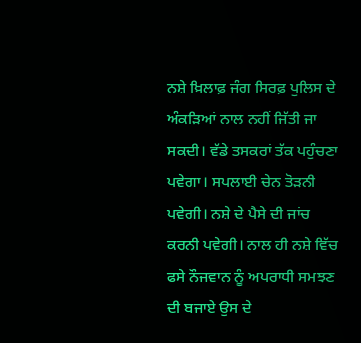ਨਸ਼ੇ ਖ਼ਿਲਾਫ਼ ਜੰਗ ਸਿਰਫ਼ ਪੁਲਿਸ ਦੇ ਅੰਕੜਿਆਂ ਨਾਲ ਨਹੀਂ ਜਿੱਤੀ ਜਾ ਸਕਦੀ। ਵੱਡੇ ਤਸਕਰਾਂ ਤੱਕ ਪਹੁੰਚਣਾ ਪਵੇਗਾ। ਸਪਲਾਈ ਚੇਨ ਤੋੜਨੀ ਪਵੇਗੀ। ਨਸ਼ੇ ਦੇ ਪੈਸੇ ਦੀ ਜਾਂਚ ਕਰਨੀ ਪਵੇਗੀ। ਨਾਲ ਹੀ ਨਸ਼ੇ ਵਿੱਚ ਫਸੇ ਨੌਜਵਾਨ ਨੂੰ ਅਪਰਾਧੀ ਸਮਝਣ ਦੀ ਬਜਾਏ ਉਸ ਦੇ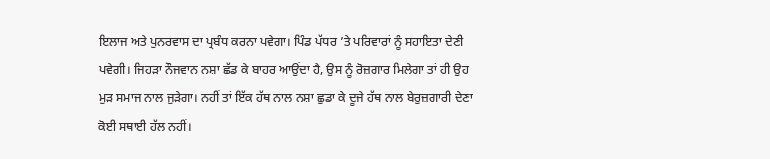ਇਲਾਜ ਅਤੇ ਪੁਨਰਵਾਸ ਦਾ ਪ੍ਰਬੰਧ ਕਰਨਾ ਪਵੇਗਾ। ਪਿੰਡ ਪੱਧਰ ’ਤੇ ਪਰਿਵਾਰਾਂ ਨੂੰ ਸਹਾਇਤਾ ਦੇਣੀ ਪਵੇਗੀ। ਜਿਹੜਾ ਨੌਜਵਾਨ ਨਸ਼ਾ ਛੱਡ ਕੇ ਬਾਹਰ ਆਉਂਦਾ ਹੈ, ਉਸ ਨੂੰ ਰੋਜ਼ਗਾਰ ਮਿਲੇਗਾ ਤਾਂ ਹੀ ਉਹ ਮੁੜ ਸਮਾਜ ਨਾਲ ਜੁੜੇਗਾ। ਨਹੀਂ ਤਾਂ ਇੱਕ ਹੱਥ ਨਾਲ ਨਸ਼ਾ ਛੁਡਾ ਕੇ ਦੂਜੇ ਹੱਥ ਨਾਲ ਬੇਰੁਜ਼ਗਾਰੀ ਦੇਣਾ ਕੋਈ ਸਥਾਈ ਹੱਲ ਨਹੀਂ।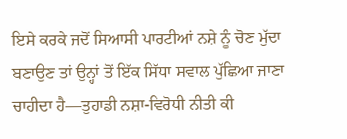ਇਸੇ ਕਰਕੇ ਜਦੋਂ ਸਿਆਸੀ ਪਾਰਟੀਆਂ ਨਸ਼ੇ ਨੂੰ ਚੋਣ ਮੁੱਦਾ ਬਣਾਉਣ ਤਾਂ ਉਨ੍ਹਾਂ ਤੋਂ ਇੱਕ ਸਿੱਧਾ ਸਵਾਲ ਪੁੱਛਿਆ ਜਾਣਾ ਚਾਹੀਦਾ ਹੈ—ਤੁਹਾਡੀ ਨਸ਼ਾ-ਵਿਰੋਧੀ ਨੀਤੀ ਕੀ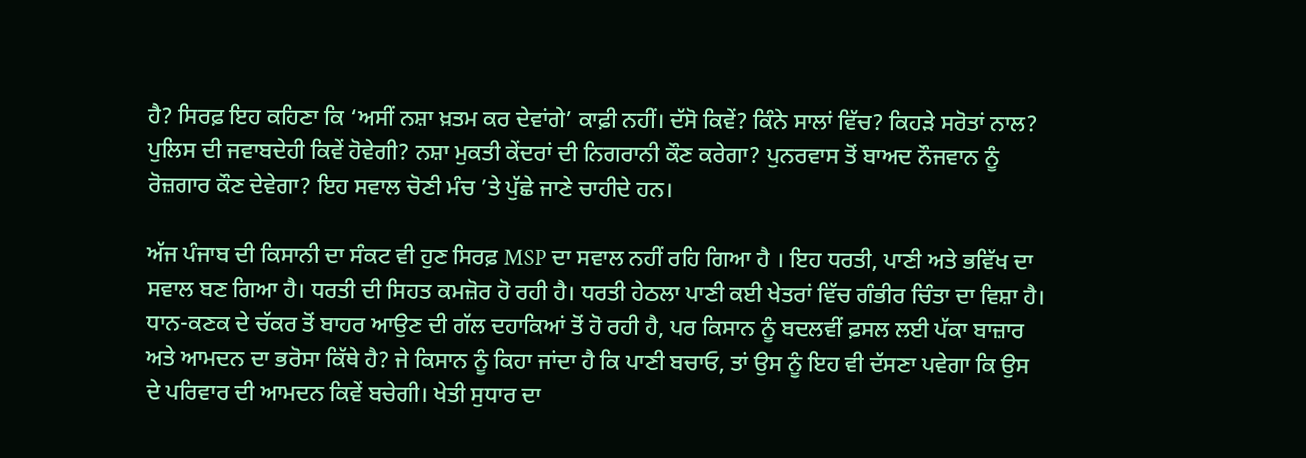ਹੈ? ਸਿਰਫ਼ ਇਹ ਕਹਿਣਾ ਕਿ ‘ਅਸੀਂ ਨਸ਼ਾ ਖ਼ਤਮ ਕਰ ਦੇਵਾਂਗੇ’ ਕਾਫ਼ੀ ਨਹੀਂ। ਦੱਸੋ ਕਿਵੇਂ? ਕਿੰਨੇ ਸਾਲਾਂ ਵਿੱਚ? ਕਿਹੜੇ ਸਰੋਤਾਂ ਨਾਲ? ਪੁਲਿਸ ਦੀ ਜਵਾਬਦੇਹੀ ਕਿਵੇਂ ਹੋਵੇਗੀ? ਨਸ਼ਾ ਮੁਕਤੀ ਕੇਂਦਰਾਂ ਦੀ ਨਿਗਰਾਨੀ ਕੌਣ ਕਰੇਗਾ? ਪੁਨਰਵਾਸ ਤੋਂ ਬਾਅਦ ਨੌਜਵਾਨ ਨੂੰ ਰੋਜ਼ਗਾਰ ਕੌਣ ਦੇਵੇਗਾ? ਇਹ ਸਵਾਲ ਚੋਣੀ ਮੰਚ ’ਤੇ ਪੁੱਛੇ ਜਾਣੇ ਚਾਹੀਦੇ ਹਨ।

ਅੱਜ ਪੰਜਾਬ ਦੀ ਕਿਸਾਨੀ ਦਾ ਸੰਕਟ ਵੀ ਹੁਣ ਸਿਰਫ਼ MSP ਦਾ ਸਵਾਲ ਨਹੀਂ ਰਹਿ ਗਿਆ ਹੈ । ਇਹ ਧਰਤੀ, ਪਾਣੀ ਅਤੇ ਭਵਿੱਖ ਦਾ ਸਵਾਲ ਬਣ ਗਿਆ ਹੈ। ਧਰਤੀ ਦੀ ਸਿਹਤ ਕਮਜ਼ੋਰ ਹੋ ਰਹੀ ਹੈ। ਧਰਤੀ ਹੇਠਲਾ ਪਾਣੀ ਕਈ ਖੇਤਰਾਂ ਵਿੱਚ ਗੰਭੀਰ ਚਿੰਤਾ ਦਾ ਵਿਸ਼ਾ ਹੈ। ਧਾਨ-ਕਣਕ ਦੇ ਚੱਕਰ ਤੋਂ ਬਾਹਰ ਆਉਣ ਦੀ ਗੱਲ ਦਹਾਕਿਆਂ ਤੋਂ ਹੋ ਰਹੀ ਹੈ, ਪਰ ਕਿਸਾਨ ਨੂੰ ਬਦਲਵੀਂ ਫ਼ਸਲ ਲਈ ਪੱਕਾ ਬਾਜ਼ਾਰ ਅਤੇ ਆਮਦਨ ਦਾ ਭਰੋਸਾ ਕਿੱਥੇ ਹੈ? ਜੇ ਕਿਸਾਨ ਨੂੰ ਕਿਹਾ ਜਾਂਦਾ ਹੈ ਕਿ ਪਾਣੀ ਬਚਾਓ, ਤਾਂ ਉਸ ਨੂੰ ਇਹ ਵੀ ਦੱਸਣਾ ਪਵੇਗਾ ਕਿ ਉਸ ਦੇ ਪਰਿਵਾਰ ਦੀ ਆਮਦਨ ਕਿਵੇਂ ਬਚੇਗੀ। ਖੇਤੀ ਸੁਧਾਰ ਦਾ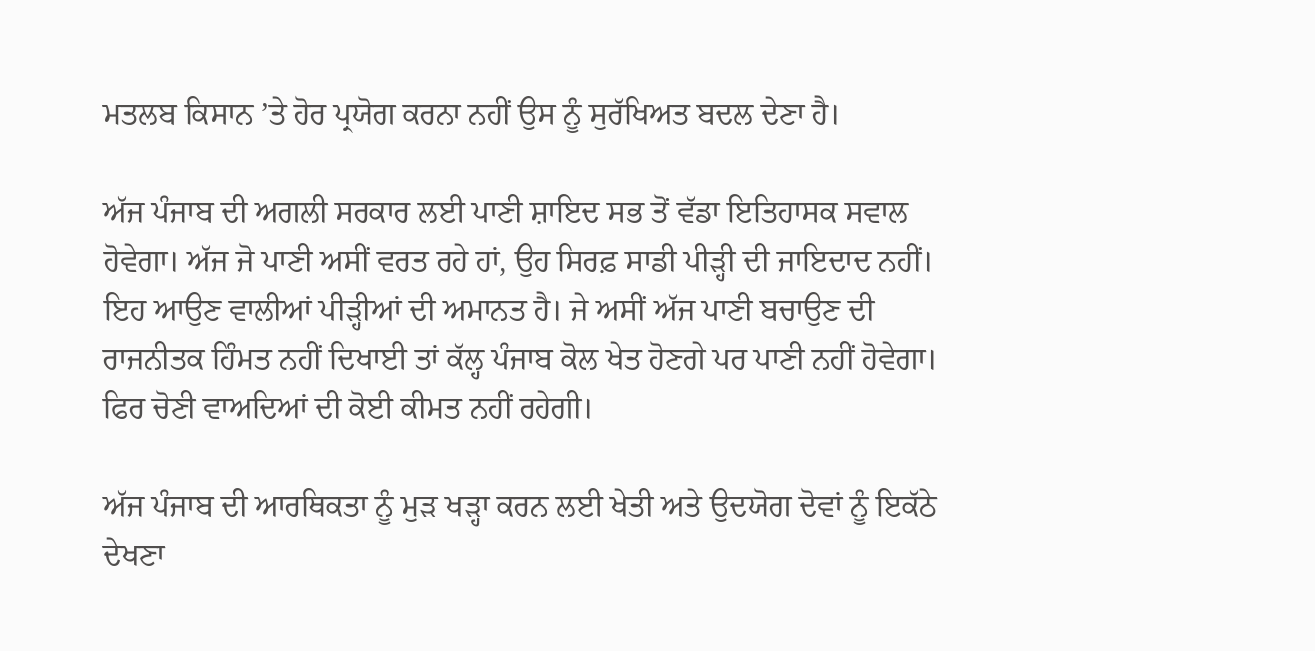ਮਤਲਬ ਕਿਸਾਨ ’ਤੇ ਹੋਰ ਪ੍ਰਯੋਗ ਕਰਨਾ ਨਹੀਂ ਉਸ ਨੂੰ ਸੁਰੱਖਿਅਤ ਬਦਲ ਦੇਣਾ ਹੈ।

ਅੱਜ ਪੰਜਾਬ ਦੀ ਅਗਲੀ ਸਰਕਾਰ ਲਈ ਪਾਣੀ ਸ਼ਾਇਦ ਸਭ ਤੋਂ ਵੱਡਾ ਇਤਿਹਾਸਕ ਸਵਾਲ ਹੋਵੇਗਾ। ਅੱਜ ਜੋ ਪਾਣੀ ਅਸੀਂ ਵਰਤ ਰਹੇ ਹਾਂ, ਉਹ ਸਿਰਫ਼ ਸਾਡੀ ਪੀੜ੍ਹੀ ਦੀ ਜਾਇਦਾਦ ਨਹੀਂ। ਇਹ ਆਉਣ ਵਾਲੀਆਂ ਪੀੜ੍ਹੀਆਂ ਦੀ ਅਮਾਨਤ ਹੈ। ਜੇ ਅਸੀਂ ਅੱਜ ਪਾਣੀ ਬਚਾਉਣ ਦੀ ਰਾਜਨੀਤਕ ਹਿੰਮਤ ਨਹੀਂ ਦਿਖਾਈ ਤਾਂ ਕੱਲ੍ਹ ਪੰਜਾਬ ਕੋਲ ਖੇਤ ਹੋਣਗੇ ਪਰ ਪਾਣੀ ਨਹੀਂ ਹੋਵੇਗਾ। ਫਿਰ ਚੋਣੀ ਵਾਅਦਿਆਂ ਦੀ ਕੋਈ ਕੀਮਤ ਨਹੀਂ ਰਹੇਗੀ।

ਅੱਜ ਪੰਜਾਬ ਦੀ ਆਰਥਿਕਤਾ ਨੂੰ ਮੁੜ ਖੜ੍ਹਾ ਕਰਨ ਲਈ ਖੇਤੀ ਅਤੇ ਉਦਯੋਗ ਦੋਵਾਂ ਨੂੰ ਇਕੱਠੇ ਦੇਖਣਾ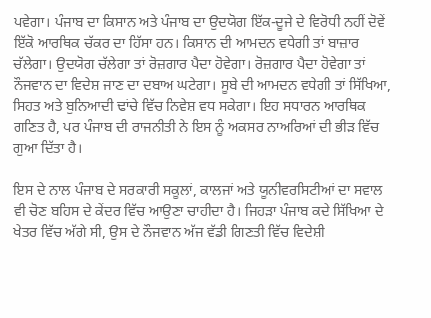ਪਵੇਗਾ। ਪੰਜਾਬ ਦਾ ਕਿਸਾਨ ਅਤੇ ਪੰਜਾਬ ਦਾ ਉਦਯੋਗ ਇੱਕ-ਦੂਜੇ ਦੇ ਵਿਰੋਧੀ ਨਹੀਂ ਦੋਵੇਂ ਇੱਕੋ ਆਰਥਿਕ ਚੱਕਰ ਦਾ ਹਿੱਸਾ ਹਨ। ਕਿਸਾਨ ਦੀ ਆਮਦਨ ਵਧੇਗੀ ਤਾਂ ਬਾਜ਼ਾਰ ਚੱਲੇਗਾ। ਉਦਯੋਗ ਚੱਲੇਗਾ ਤਾਂ ਰੋਜ਼ਗਾਰ ਪੈਦਾ ਹੋਵੇਗਾ। ਰੋਜ਼ਗਾਰ ਪੈਦਾ ਹੋਵੇਗਾ ਤਾਂ ਨੌਜਵਾਨ ਦਾ ਵਿਦੇਸ਼ ਜਾਣ ਦਾ ਦਬਾਅ ਘਟੇਗਾ। ਸੂਬੇ ਦੀ ਆਮਦਨ ਵਧੇਗੀ ਤਾਂ ਸਿੱਖਿਆ, ਸਿਹਤ ਅਤੇ ਬੁਨਿਆਦੀ ਢਾਂਚੇ ਵਿੱਚ ਨਿਵੇਸ਼ ਵਧ ਸਕੇਗਾ। ਇਹ ਸਧਾਰਨ ਆਰਥਿਕ ਗਣਿਤ ਹੈ, ਪਰ ਪੰਜਾਬ ਦੀ ਰਾਜਨੀਤੀ ਨੇ ਇਸ ਨੂੰ ਅਕਸਰ ਨਾਅਰਿਆਂ ਦੀ ਭੀੜ ਵਿੱਚ ਗੁਆ ਦਿੱਤਾ ਹੈ।

ਇਸ ਦੇ ਨਾਲ ਪੰਜਾਬ ਦੇ ਸਰਕਾਰੀ ਸਕੂਲਾਂ, ਕਾਲਜਾਂ ਅਤੇ ਯੂਨੀਵਰਸਿਟੀਆਂ ਦਾ ਸਵਾਲ ਵੀ ਚੋਣ ਬਹਿਸ ਦੇ ਕੇਂਦਰ ਵਿੱਚ ਆਉਣਾ ਚਾਹੀਦਾ ਹੈ। ਜਿਹੜਾ ਪੰਜਾਬ ਕਦੇ ਸਿੱਖਿਆ ਦੇ ਖੇਤਰ ਵਿੱਚ ਅੱਗੇ ਸੀ, ਉਸ ਦੇ ਨੌਜਵਾਨ ਅੱਜ ਵੱਡੀ ਗਿਣਤੀ ਵਿੱਚ ਵਿਦੇਸ਼ੀ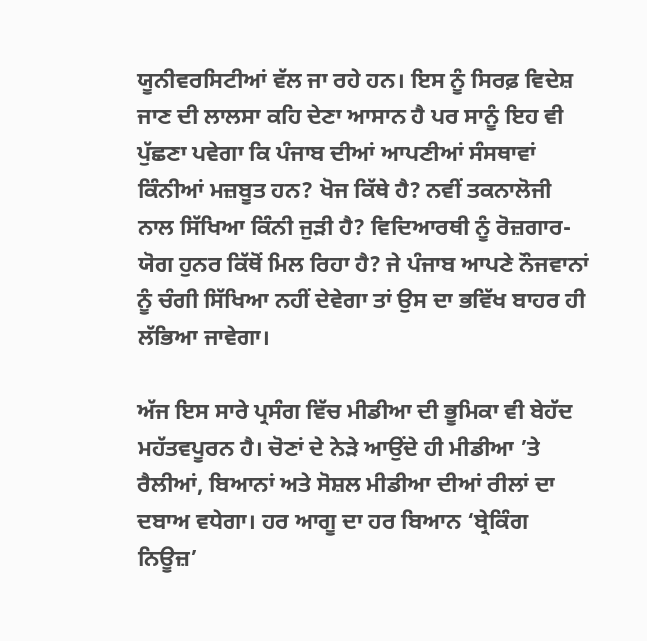ਯੂਨੀਵਰਸਿਟੀਆਂ ਵੱਲ ਜਾ ਰਹੇ ਹਨ। ਇਸ ਨੂੰ ਸਿਰਫ਼ ਵਿਦੇਸ਼ ਜਾਣ ਦੀ ਲਾਲਸਾ ਕਹਿ ਦੇਣਾ ਆਸਾਨ ਹੈ ਪਰ ਸਾਨੂੰ ਇਹ ਵੀ ਪੁੱਛਣਾ ਪਵੇਗਾ ਕਿ ਪੰਜਾਬ ਦੀਆਂ ਆਪਣੀਆਂ ਸੰਸਥਾਵਾਂ ਕਿੰਨੀਆਂ ਮਜ਼ਬੂਤ ਹਨ? ਖੋਜ ਕਿੱਥੇ ਹੈ? ਨਵੀਂ ਤਕਨਾਲੋਜੀ ਨਾਲ ਸਿੱਖਿਆ ਕਿੰਨੀ ਜੁੜੀ ਹੈ? ਵਿਦਿਆਰਥੀ ਨੂੰ ਰੋਜ਼ਗਾਰ-ਯੋਗ ਹੁਨਰ ਕਿੱਥੋਂ ਮਿਲ ਰਿਹਾ ਹੈ? ਜੇ ਪੰਜਾਬ ਆਪਣੇ ਨੌਜਵਾਨਾਂ ਨੂੰ ਚੰਗੀ ਸਿੱਖਿਆ ਨਹੀਂ ਦੇਵੇਗਾ ਤਾਂ ਉਸ ਦਾ ਭਵਿੱਖ ਬਾਹਰ ਹੀ ਲੱਭਿਆ ਜਾਵੇਗਾ।

ਅੱਜ ਇਸ ਸਾਰੇ ਪ੍ਰਸੰਗ ਵਿੱਚ ਮੀਡੀਆ ਦੀ ਭੂਮਿਕਾ ਵੀ ਬੇਹੱਦ ਮਹੱਤਵਪੂਰਨ ਹੈ। ਚੋਣਾਂ ਦੇ ਨੇੜੇ ਆਉਂਦੇ ਹੀ ਮੀਡੀਆ ’ਤੇ ਰੈਲੀਆਂ, ਬਿਆਨਾਂ ਅਤੇ ਸੋਸ਼ਲ ਮੀਡੀਆ ਦੀਆਂ ਰੀਲਾਂ ਦਾ ਦਬਾਅ ਵਧੇਗਾ। ਹਰ ਆਗੂ ਦਾ ਹਰ ਬਿਆਨ ‘ਬ੍ਰੇਕਿੰਗ ਨਿਊਜ਼’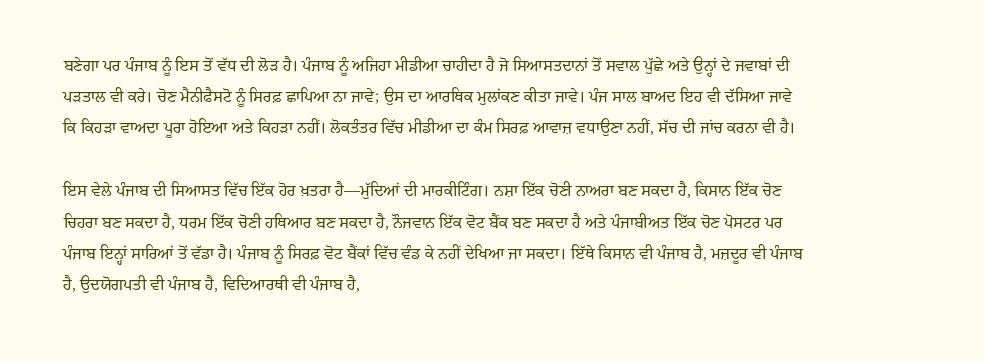ਬਣੇਗਾ ਪਰ ਪੰਜਾਬ ਨੂੰ ਇਸ ਤੋਂ ਵੱਧ ਦੀ ਲੋੜ ਹੈ। ਪੰਜਾਬ ਨੂੰ ਅਜਿਹਾ ਮੀਡੀਆ ਚਾਹੀਦਾ ਹੈ ਜੋ ਸਿਆਸਤਦਾਨਾਂ ਤੋਂ ਸਵਾਲ ਪੁੱਛੇ ਅਤੇ ਉਨ੍ਹਾਂ ਦੇ ਜਵਾਬਾਂ ਦੀ ਪੜਤਾਲ ਵੀ ਕਰੇ। ਚੋਣ ਮੈਨੀਫੈਸਟੋ ਨੂੰ ਸਿਰਫ਼ ਛਾਪਿਆ ਨਾ ਜਾਵੇ; ਉਸ ਦਾ ਆਰਥਿਕ ਮੁਲਾਂਕਣ ਕੀਤਾ ਜਾਵੇ। ਪੰਜ ਸਾਲ ਬਾਅਦ ਇਹ ਵੀ ਦੱਸਿਆ ਜਾਵੇ ਕਿ ਕਿਹੜਾ ਵਾਅਦਾ ਪੂਰਾ ਹੋਇਆ ਅਤੇ ਕਿਹੜਾ ਨਹੀਂ। ਲੋਕਤੰਤਰ ਵਿੱਚ ਮੀਡੀਆ ਦਾ ਕੰਮ ਸਿਰਫ਼ ਆਵਾਜ਼ ਵਧਾਉਣਾ ਨਹੀਂ, ਸੱਚ ਦੀ ਜਾਂਚ ਕਰਨਾ ਵੀ ਹੈ।

ਇਸ ਵੇਲੇ ਪੰਜਾਬ ਦੀ ਸਿਆਸਤ ਵਿੱਚ ਇੱਕ ਹੋਰ ਖ਼ਤਰਾ ਹੈ—ਮੁੱਦਿਆਂ ਦੀ ਮਾਰਕੀਟਿੰਗ। ਨਸ਼ਾ ਇੱਕ ਚੋਣੀ ਨਾਅਰਾ ਬਣ ਸਕਦਾ ਹੈ, ਕਿਸਾਨ ਇੱਕ ਚੋਣ ਚਿਹਰਾ ਬਣ ਸਕਦਾ ਹੈ, ਧਰਮ ਇੱਕ ਚੋਣੀ ਹਥਿਆਰ ਬਣ ਸਕਦਾ ਹੈ, ਨੌਜਵਾਨ ਇੱਕ ਵੋਟ ਬੈਂਕ ਬਣ ਸਕਦਾ ਹੈ ਅਤੇ ਪੰਜਾਬੀਅਤ ਇੱਕ ਚੋਣ ਪੋਸਟਰ ਪਰ ਪੰਜਾਬ ਇਨ੍ਹਾਂ ਸਾਰਿਆਂ ਤੋਂ ਵੱਡਾ ਹੈ। ਪੰਜਾਬ ਨੂੰ ਸਿਰਫ਼ ਵੋਟ ਬੈਂਕਾਂ ਵਿੱਚ ਵੰਡ ਕੇ ਨਹੀਂ ਦੇਖਿਆ ਜਾ ਸਕਦਾ। ਇੱਥੇ ਕਿਸਾਨ ਵੀ ਪੰਜਾਬ ਹੈ, ਮਜ਼ਦੂਰ ਵੀ ਪੰਜਾਬ ਹੈ, ਉਦਯੋਗਪਤੀ ਵੀ ਪੰਜਾਬ ਹੈ, ਵਿਦਿਆਰਥੀ ਵੀ ਪੰਜਾਬ ਹੈ,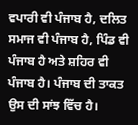ਵਪਾਰੀ ਵੀ ਪੰਜਾਬ ਹੈ, ਦਲਿਤ ਸਮਾਜ ਵੀ ਪੰਜਾਬ ਹੈ, ਪਿੰਡ ਵੀ ਪੰਜਾਬ ਹੈ ਅਤੇ ਸ਼ਹਿਰ ਵੀ ਪੰਜਾਬ ਹੈ। ਪੰਜਾਬ ਦੀ ਤਾਕਤ ਉਸ ਦੀ ਸਾਂਝ ਵਿੱਚ ਹੈ।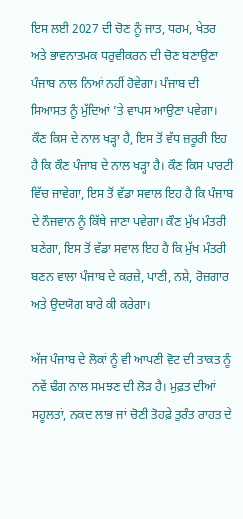ਇਸ ਲਈ 2027 ਦੀ ਚੋਣ ਨੂੰ ਜਾਤ, ਧਰਮ, ਖੇਤਰ ਅਤੇ ਭਾਵਨਾਤਮਕ ਧਰੁਵੀਕਰਨ ਦੀ ਚੋਣ ਬਣਾਉਣਾ ਪੰਜਾਬ ਨਾਲ ਨਿਆਂ ਨਹੀਂ ਹੋਵੇਗਾ। ਪੰਜਾਬ ਦੀ ਸਿਆਸਤ ਨੂੰ ਮੁੱਦਿਆਂ ’ਤੇ ਵਾਪਸ ਆਉਣਾ ਪਵੇਗਾ। ਕੌਣ ਕਿਸ ਦੇ ਨਾਲ ਖੜ੍ਹਾ ਹੈ, ਇਸ ਤੋਂ ਵੱਧ ਜ਼ਰੂਰੀ ਇਹ ਹੈ ਕਿ ਕੌਣ ਪੰਜਾਬ ਦੇ ਨਾਲ ਖੜ੍ਹਾ ਹੈ। ਕੌਣ ਕਿਸ ਪਾਰਟੀ ਵਿੱਚ ਜਾਵੇਗਾ, ਇਸ ਤੋਂ ਵੱਡਾ ਸਵਾਲ ਇਹ ਹੈ ਕਿ ਪੰਜਾਬ ਦੇ ਨੌਜਵਾਨ ਨੂੰ ਕਿੱਥੇ ਜਾਣਾ ਪਵੇਗਾ। ਕੌਣ ਮੁੱਖ ਮੰਤਰੀ ਬਣੇਗਾ, ਇਸ ਤੋਂ ਵੱਡਾ ਸਵਾਲ ਇਹ ਹੈ ਕਿ ਮੁੱਖ ਮੰਤਰੀ ਬਣਨ ਵਾਲਾ ਪੰਜਾਬ ਦੇ ਕਰਜ਼ੇ, ਪਾਣੀ, ਨਸ਼ੇ, ਰੋਜ਼ਗਾਰ ਅਤੇ ਉਦਯੋਗ ਬਾਰੇ ਕੀ ਕਰੇਗਾ।

ਅੱਜ ਪੰਜਾਬ ਦੇ ਲੋਕਾਂ ਨੂੰ ਵੀ ਆਪਣੀ ਵੋਟ ਦੀ ਤਾਕਤ ਨੂੰ ਨਵੇਂ ਢੰਗ ਨਾਲ ਸਮਝਣ ਦੀ ਲੋੜ ਹੈ। ਮੁਫ਼ਤ ਦੀਆਂ ਸਹੂਲਤਾਂ, ਨਕਦ ਲਾਭ ਜਾਂ ਚੋਣੀ ਤੋਹਫ਼ੇ ਤੁਰੰਤ ਰਾਹਤ ਦੇ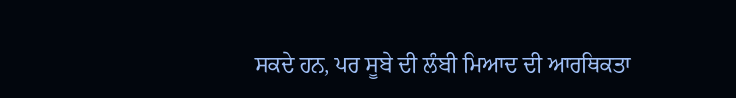ਸਕਦੇ ਹਨ, ਪਰ ਸੂਬੇ ਦੀ ਲੰਬੀ ਮਿਆਦ ਦੀ ਆਰਥਿਕਤਾ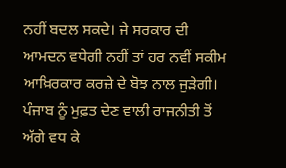ਨਹੀਂ ਬਦਲ ਸਕਦੇ। ਜੇ ਸਰਕਾਰ ਦੀ ਆਮਦਨ ਵਧੇਗੀ ਨਹੀਂ ਤਾਂ ਹਰ ਨਵੀਂ ਸਕੀਮ ਆਖ਼ਿਰਕਾਰ ਕਰਜ਼ੇ ਦੇ ਬੋਝ ਨਾਲ ਜੁੜੇਗੀ। ਪੰਜਾਬ ਨੂੰ ਮੁਫ਼ਤ ਦੇਣ ਵਾਲੀ ਰਾਜਨੀਤੀ ਤੋਂ ਅੱਗੇ ਵਧ ਕੇ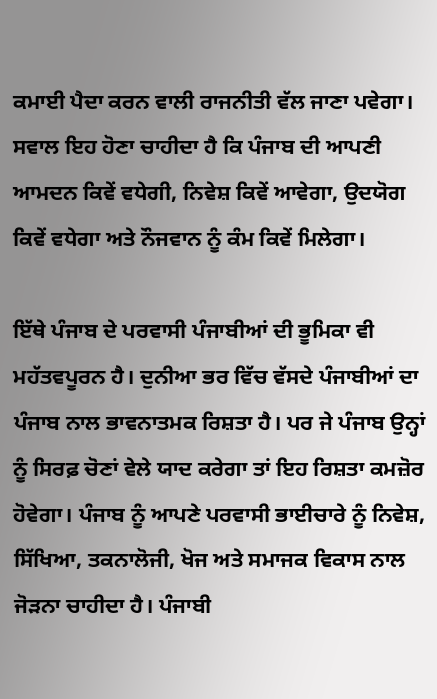ਕਮਾਈ ਪੈਦਾ ਕਰਨ ਵਾਲੀ ਰਾਜਨੀਤੀ ਵੱਲ ਜਾਣਾ ਪਵੇਗਾ। ਸਵਾਲ ਇਹ ਹੋਣਾ ਚਾਹੀਦਾ ਹੈ ਕਿ ਪੰਜਾਬ ਦੀ ਆਪਣੀ ਆਮਦਨ ਕਿਵੇਂ ਵਧੇਗੀ, ਨਿਵੇਸ਼ ਕਿਵੇਂ ਆਵੇਗਾ, ਉਦਯੋਗ ਕਿਵੇਂ ਵਧੇਗਾ ਅਤੇ ਨੌਜਵਾਨ ਨੂੰ ਕੰਮ ਕਿਵੇਂ ਮਿਲੇਗਾ।

ਇੱਥੇ ਪੰਜਾਬ ਦੇ ਪਰਵਾਸੀ ਪੰਜਾਬੀਆਂ ਦੀ ਭੂਮਿਕਾ ਵੀ ਮਹੱਤਵਪੂਰਨ ਹੈ। ਦੁਨੀਆ ਭਰ ਵਿੱਚ ਵੱਸਦੇ ਪੰਜਾਬੀਆਂ ਦਾ ਪੰਜਾਬ ਨਾਲ ਭਾਵਨਾਤਮਕ ਰਿਸ਼ਤਾ ਹੈ। ਪਰ ਜੇ ਪੰਜਾਬ ਉਨ੍ਹਾਂ ਨੂੰ ਸਿਰਫ਼ ਚੋਣਾਂ ਵੇਲੇ ਯਾਦ ਕਰੇਗਾ ਤਾਂ ਇਹ ਰਿਸ਼ਤਾ ਕਮਜ਼ੋਰ ਹੋਵੇਗਾ। ਪੰਜਾਬ ਨੂੰ ਆਪਣੇ ਪਰਵਾਸੀ ਭਾਈਚਾਰੇ ਨੂੰ ਨਿਵੇਸ਼, ਸਿੱਖਿਆ, ਤਕਨਾਲੋਜੀ, ਖੋਜ ਅਤੇ ਸਮਾਜਕ ਵਿਕਾਸ ਨਾਲ ਜੋੜਨਾ ਚਾਹੀਦਾ ਹੈ। ਪੰਜਾਬੀ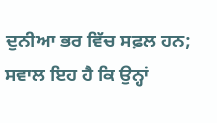ਦੁਨੀਆ ਭਰ ਵਿੱਚ ਸਫ਼ਲ ਹਨ; ਸਵਾਲ ਇਹ ਹੈ ਕਿ ਉਨ੍ਹਾਂ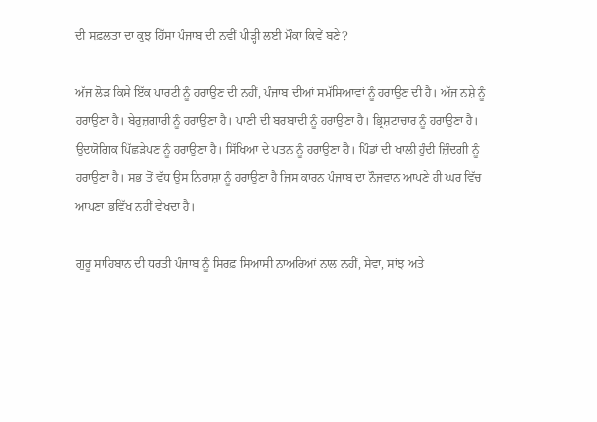ਦੀ ਸਫ਼ਲਤਾ ਦਾ ਕੁਝ ਹਿੱਸਾ ਪੰਜਾਬ ਦੀ ਨਵੀਂ ਪੀੜ੍ਹੀ ਲਈ ਮੌਕਾ ਕਿਵੇਂ ਬਣੇ?

ਅੱਜ ਲੋੜ ਕਿਸੇ ਇੱਕ ਪਾਰਟੀ ਨੂੰ ਹਰਾਉਣ ਦੀ ਨਹੀਂ, ਪੰਜਾਬ ਦੀਆਂ ਸਮੱਸਿਆਵਾਂ ਨੂੰ ਹਰਾਉਣ ਦੀ ਹੈ। ਅੱਜ ਨਸ਼ੇ ਨੂੰ ਹਰਾਉਣਾ ਹੈ। ਬੇਰੁਜ਼ਗਾਰੀ ਨੂੰ ਹਰਾਉਣਾ ਹੈ। ਪਾਣੀ ਦੀ ਬਰਬਾਦੀ ਨੂੰ ਹਰਾਉਣਾ ਹੈ। ਭ੍ਰਿਸ਼ਟਾਚਾਰ ਨੂੰ ਹਰਾਉਣਾ ਹੈ। ਉਦਯੋਗਿਕ ਪਿੱਛੜੇਪਣ ਨੂੰ ਹਰਾਉਣਾ ਹੈ। ਸਿੱਖਿਆ ਦੇ ਪਤਨ ਨੂੰ ਹਰਾਉਣਾ ਹੈ। ਪਿੰਡਾਂ ਦੀ ਖਾਲੀ ਹੁੰਦੀ ਜ਼ਿੰਦਗੀ ਨੂੰ ਹਰਾਉਣਾ ਹੈ। ਸਭ ਤੋਂ ਵੱਧ ਉਸ ਨਿਰਾਸ਼ਾ ਨੂੰ ਹਰਾਉਣਾ ਹੈ ਜਿਸ ਕਾਰਨ ਪੰਜਾਬ ਦਾ ਨੌਜਵਾਨ ਆਪਣੇ ਹੀ ਘਰ ਵਿੱਚ ਆਪਣਾ ਭਵਿੱਖ ਨਹੀਂ ਵੇਖਦਾ ਹੈ।

ਗੁਰੂ ਸਾਹਿਬਾਨ ਦੀ ਧਰਤੀ ਪੰਜਾਬ ਨੂੰ ਸਿਰਫ਼ ਸਿਆਸੀ ਨਾਅਰਿਆਂ ਨਾਲ ਨਹੀਂ, ਸੇਵਾ, ਸਾਂਝ ਅਤੇ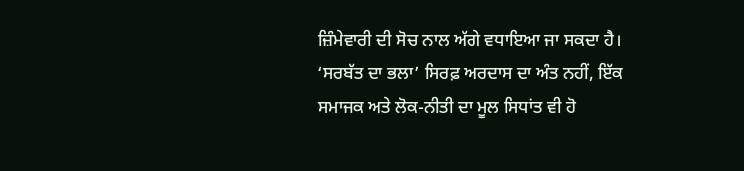ਜ਼ਿੰਮੇਵਾਰੀ ਦੀ ਸੋਚ ਨਾਲ ਅੱਗੇ ਵਧਾਇਆ ਜਾ ਸਕਦਾ ਹੈ। ‘ਸਰਬੱਤ ਦਾ ਭਲਾ’ ਸਿਰਫ਼ ਅਰਦਾਸ ਦਾ ਅੰਤ ਨਹੀਂ, ਇੱਕ ਸਮਾਜਕ ਅਤੇ ਲੋਕ-ਨੀਤੀ ਦਾ ਮੂਲ ਸਿਧਾਂਤ ਵੀ ਹੋ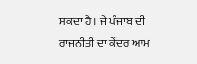ਸਕਦਾ ਹੈ। ਜੇ ਪੰਜਾਬ ਦੀ ਰਾਜਨੀਤੀ ਦਾ ਕੇਂਦਰ ਆਮ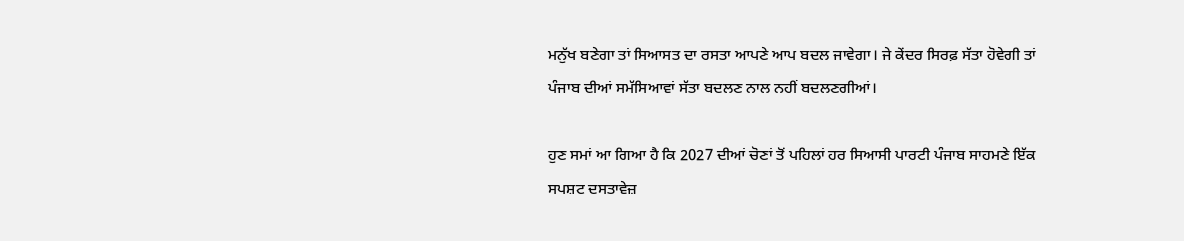ਮਨੁੱਖ ਬਣੇਗਾ ਤਾਂ ਸਿਆਸਤ ਦਾ ਰਸਤਾ ਆਪਣੇ ਆਪ ਬਦਲ ਜਾਵੇਗਾ। ਜੇ ਕੇਂਦਰ ਸਿਰਫ਼ ਸੱਤਾ ਹੋਵੇਗੀ ਤਾਂ ਪੰਜਾਬ ਦੀਆਂ ਸਮੱਸਿਆਵਾਂ ਸੱਤਾ ਬਦਲਣ ਨਾਲ ਨਹੀਂ ਬਦਲਣਗੀਆਂ।

ਹੁਣ ਸਮਾਂ ਆ ਗਿਆ ਹੈ ਕਿ 2027 ਦੀਆਂ ਚੋਣਾਂ ਤੋਂ ਪਹਿਲਾਂ ਹਰ ਸਿਆਸੀ ਪਾਰਟੀ ਪੰਜਾਬ ਸਾਹਮਣੇ ਇੱਕ ਸਪਸ਼ਟ ਦਸਤਾਵੇਜ਼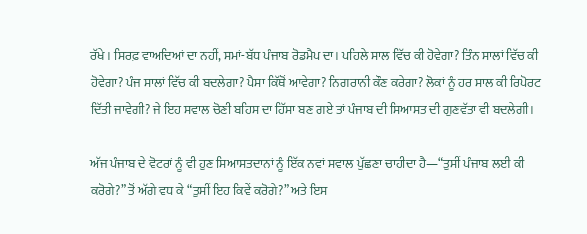ਰੱਖੇ। ਸਿਰਫ਼ ਵਾਅਦਿਆਂ ਦਾ ਨਹੀਂ, ਸਮਾਂ-ਬੱਧ ਪੰਜਾਬ ਰੋਡਮੈਪ ਦਾ। ਪਹਿਲੇ ਸਾਲ ਵਿੱਚ ਕੀ ਹੋਵੇਗਾ? ਤਿੰਨ ਸਾਲਾਂ ਵਿੱਚ ਕੀ ਹੋਵੇਗਾ? ਪੰਜ ਸਾਲਾਂ ਵਿੱਚ ਕੀ ਬਦਲੇਗਾ? ਪੈਸਾ ਕਿੱਥੋਂ ਆਵੇਗਾ? ਨਿਗਰਾਨੀ ਕੌਣ ਕਰੇਗਾ? ਲੋਕਾਂ ਨੂੰ ਹਰ ਸਾਲ ਕੀ ਰਿਪੋਰਟ ਦਿੱਤੀ ਜਾਵੇਗੀ? ਜੇ ਇਹ ਸਵਾਲ ਚੋਣੀ ਬਹਿਸ ਦਾ ਹਿੱਸਾ ਬਣ ਗਏ ਤਾਂ ਪੰਜਾਬ ਦੀ ਸਿਆਸਤ ਦੀ ਗੁਣਵੱਤਾ ਵੀ ਬਦਲੇਗੀ।

ਅੱਜ ਪੰਜਾਬ ਦੇ ਵੋਟਰਾਂ ਨੂੰ ਵੀ ਹੁਣ ਸਿਆਸਤਦਾਨਾਂ ਨੂੰ ਇੱਕ ਨਵਾਂ ਸਵਾਲ ਪੁੱਛਣਾ ਚਾਹੀਦਾ ਹੈ—“ਤੁਸੀਂ ਪੰਜਾਬ ਲਈ ਕੀ ਕਰੋਗੇ?” ਤੋਂ ਅੱਗੇ ਵਧ ਕੇ “ਤੁਸੀਂ ਇਹ ਕਿਵੇਂ ਕਰੋਗੇ?” ਅਤੇ ਇਸ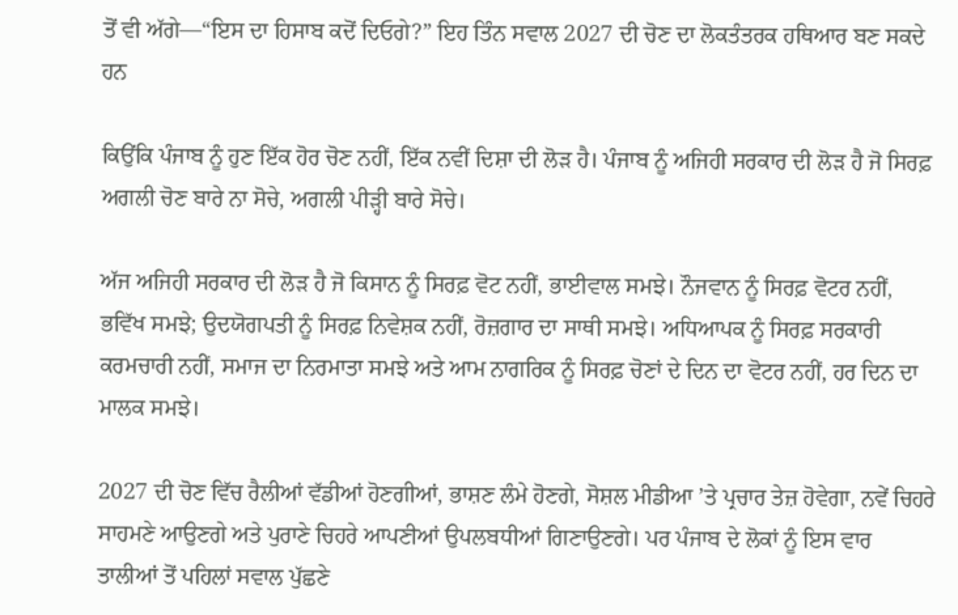ਤੋਂ ਵੀ ਅੱਗੇ—“ਇਸ ਦਾ ਹਿਸਾਬ ਕਦੋਂ ਦਿਓਗੇ?” ਇਹ ਤਿੰਨ ਸਵਾਲ 2027 ਦੀ ਚੋਣ ਦਾ ਲੋਕਤੰਤਰਕ ਹਥਿਆਰ ਬਣ ਸਕਦੇ ਹਨ

ਕਿਉਂਕਿ ਪੰਜਾਬ ਨੂੰ ਹੁਣ ਇੱਕ ਹੋਰ ਚੋਣ ਨਹੀਂ, ਇੱਕ ਨਵੀਂ ਦਿਸ਼ਾ ਦੀ ਲੋੜ ਹੈ। ਪੰਜਾਬ ਨੂੰ ਅਜਿਹੀ ਸਰਕਾਰ ਦੀ ਲੋੜ ਹੈ ਜੋ ਸਿਰਫ਼ ਅਗਲੀ ਚੋਣ ਬਾਰੇ ਨਾ ਸੋਚੇ, ਅਗਲੀ ਪੀੜ੍ਹੀ ਬਾਰੇ ਸੋਚੇ।

ਅੱਜ ਅਜਿਹੀ ਸਰਕਾਰ ਦੀ ਲੋੜ ਹੈ ਜੋ ਕਿਸਾਨ ਨੂੰ ਸਿਰਫ਼ ਵੋਟ ਨਹੀਂ, ਭਾਈਵਾਲ ਸਮਝੇ। ਨੌਜਵਾਨ ਨੂੰ ਸਿਰਫ਼ ਵੋਟਰ ਨਹੀਂ, ਭਵਿੱਖ ਸਮਝੇ; ਉਦਯੋਗਪਤੀ ਨੂੰ ਸਿਰਫ਼ ਨਿਵੇਸ਼ਕ ਨਹੀਂ, ਰੋਜ਼ਗਾਰ ਦਾ ਸਾਥੀ ਸਮਝੇ। ਅਧਿਆਪਕ ਨੂੰ ਸਿਰਫ਼ ਸਰਕਾਰੀ ਕਰਮਚਾਰੀ ਨਹੀਂ, ਸਮਾਜ ਦਾ ਨਿਰਮਾਤਾ ਸਮਝੇ ਅਤੇ ਆਮ ਨਾਗਰਿਕ ਨੂੰ ਸਿਰਫ਼ ਚੋਣਾਂ ਦੇ ਦਿਨ ਦਾ ਵੋਟਰ ਨਹੀਂ, ਹਰ ਦਿਨ ਦਾ ਮਾਲਕ ਸਮਝੇ।

2027 ਦੀ ਚੋਣ ਵਿੱਚ ਰੈਲੀਆਂ ਵੱਡੀਆਂ ਹੋਣਗੀਆਂ, ਭਾਸ਼ਣ ਲੰਮੇ ਹੋਣਗੇ, ਸੋਸ਼ਲ ਮੀਡੀਆ ’ਤੇ ਪ੍ਰਚਾਰ ਤੇਜ਼ ਹੋਵੇਗਾ, ਨਵੇਂ ਚਿਹਰੇ ਸਾਹਮਣੇ ਆਉਣਗੇ ਅਤੇ ਪੁਰਾਣੇ ਚਿਹਰੇ ਆਪਣੀਆਂ ਉਪਲਬਧੀਆਂ ਗਿਣਾਉਣਗੇ। ਪਰ ਪੰਜਾਬ ਦੇ ਲੋਕਾਂ ਨੂੰ ਇਸ ਵਾਰ ਤਾਲੀਆਂ ਤੋਂ ਪਹਿਲਾਂ ਸਵਾਲ ਪੁੱਛਣੇ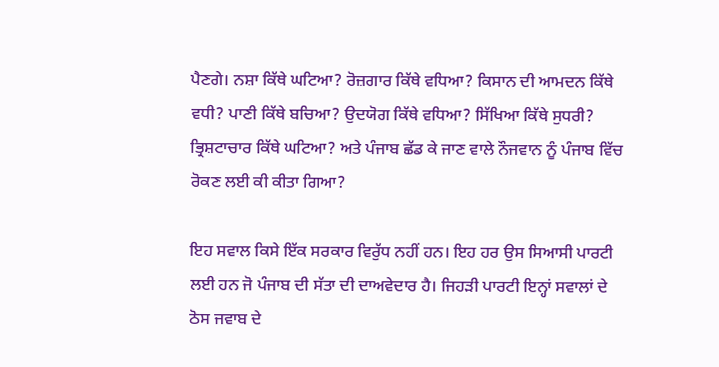ਪੈਣਗੇ। ਨਸ਼ਾ ਕਿੱਥੇ ਘਟਿਆ? ਰੋਜ਼ਗਾਰ ਕਿੱਥੇ ਵਧਿਆ? ਕਿਸਾਨ ਦੀ ਆਮਦਨ ਕਿੱਥੇ ਵਧੀ? ਪਾਣੀ ਕਿੱਥੇ ਬਚਿਆ? ਉਦਯੋਗ ਕਿੱਥੇ ਵਧਿਆ? ਸਿੱਖਿਆ ਕਿੱਥੇ ਸੁਧਰੀ? ਭ੍ਰਿਸ਼ਟਾਚਾਰ ਕਿੱਥੇ ਘਟਿਆ? ਅਤੇ ਪੰਜਾਬ ਛੱਡ ਕੇ ਜਾਣ ਵਾਲੇ ਨੌਜਵਾਨ ਨੂੰ ਪੰਜਾਬ ਵਿੱਚ ਰੋਕਣ ਲਈ ਕੀ ਕੀਤਾ ਗਿਆ?

ਇਹ ਸਵਾਲ ਕਿਸੇ ਇੱਕ ਸਰਕਾਰ ਵਿਰੁੱਧ ਨਹੀਂ ਹਨ। ਇਹ ਹਰ ਉਸ ਸਿਆਸੀ ਪਾਰਟੀ ਲਈ ਹਨ ਜੋ ਪੰਜਾਬ ਦੀ ਸੱਤਾ ਦੀ ਦਾਅਵੇਦਾਰ ਹੈ। ਜਿਹੜੀ ਪਾਰਟੀ ਇਨ੍ਹਾਂ ਸਵਾਲਾਂ ਦੇ ਠੋਸ ਜਵਾਬ ਦੇ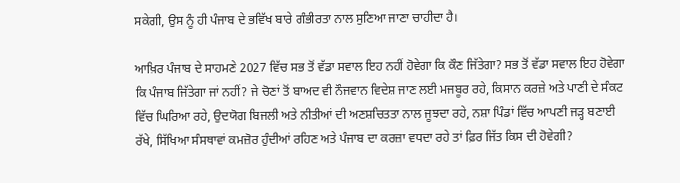ਸਕੇਗੀ, ਉਸ ਨੂੰ ਹੀ ਪੰਜਾਬ ਦੇ ਭਵਿੱਖ ਬਾਰੇ ਗੰਭੀਰਤਾ ਨਾਲ ਸੁਣਿਆ ਜਾਣਾ ਚਾਹੀਦਾ ਹੈ।

ਆਖ਼ਿਰ ਪੰਜਾਬ ਦੇ ਸਾਹਮਣੇ 2027 ਵਿੱਚ ਸਭ ਤੋਂ ਵੱਡਾ ਸਵਾਲ ਇਹ ਨਹੀਂ ਹੋਵੇਗਾ ਕਿ ਕੌਣ ਜਿੱਤੇਗਾ? ਸਭ ਤੋਂ ਵੱਡਾ ਸਵਾਲ ਇਹ ਹੋਵੇਗਾ ਕਿ ਪੰਜਾਬ ਜਿੱਤੇਗਾ ਜਾਂ ਨਹੀਂ? ਜੇ ਚੋਣਾਂ ਤੋਂ ਬਾਅਦ ਵੀ ਨੌਜਵਾਨ ਵਿਦੇਸ਼ ਜਾਣ ਲਈ ਮਜਬੂਰ ਰਹੇ, ਕਿਸਾਨ ਕਰਜ਼ੇ ਅਤੇ ਪਾਣੀ ਦੇ ਸੰਕਟ ਵਿੱਚ ਘਿਰਿਆ ਰਹੇ, ਉਦਯੋਗ ਬਿਜਲੀ ਅਤੇ ਨੀਤੀਆਂ ਦੀ ਅਣਸ਼ਚਿਤਤਾ ਨਾਲ ਜੂਝਦਾ ਰਹੇ, ਨਸ਼ਾ ਪਿੰਡਾਂ ਵਿੱਚ ਆਪਣੀ ਜੜ੍ਹ ਬਣਾਈ ਰੱਖੇ, ਸਿੱਖਿਆ ਸੰਸਥਾਵਾਂ ਕਮਜ਼ੋਰ ਹੁੰਦੀਆਂ ਰਹਿਣ ਅਤੇ ਪੰਜਾਬ ਦਾ ਕਰਜ਼ਾ ਵਧਦਾ ਰਹੇ ਤਾਂ ਫ਼ਿਰ ਜਿੱਤ ਕਿਸ ਦੀ ਹੋਵੇਗੀ?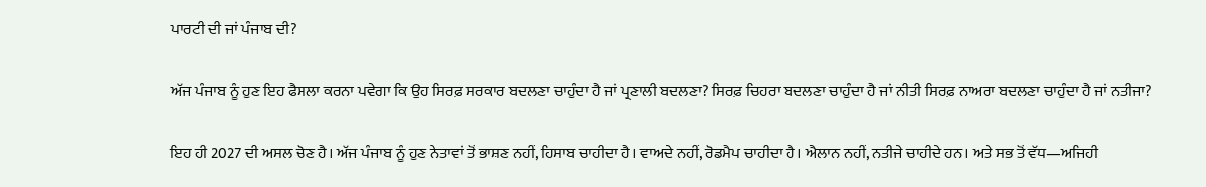ਪਾਰਟੀ ਦੀ ਜਾਂ ਪੰਜਾਬ ਦੀ?

ਅੱਜ ਪੰਜਾਬ ਨੂੰ ਹੁਣ ਇਹ ਫੈਸਲਾ ਕਰਨਾ ਪਵੇਗਾ ਕਿ ਉਹ ਸਿਰਫ਼ ਸਰਕਾਰ ਬਦਲਣਾ ਚਾਹੁੰਦਾ ਹੈ ਜਾਂ ਪ੍ਰਣਾਲੀ ਬਦਲਣਾ? ਸਿਰਫ਼ ਚਿਹਰਾ ਬਦਲਣਾ ਚਾਹੁੰਦਾ ਹੈ ਜਾਂ ਨੀਤੀ ਸਿਰਫ਼ ਨਾਅਰਾ ਬਦਲਣਾ ਚਾਹੁੰਦਾ ਹੈ ਜਾਂ ਨਤੀਜਾ?

ਇਹ ਹੀ 2027 ਦੀ ਅਸਲ ਚੋਣ ਹੈ। ਅੱਜ ਪੰਜਾਬ ਨੂੰ ਹੁਣ ਨੇਤਾਵਾਂ ਤੋਂ ਭਾਸ਼ਣ ਨਹੀਂ, ਹਿਸਾਬ ਚਾਹੀਦਾ ਹੈ। ਵਾਅਦੇ ਨਹੀਂ, ਰੋਡਮੈਪ ਚਾਹੀਦਾ ਹੈ। ਐਲਾਨ ਨਹੀਂ, ਨਤੀਜੇ ਚਾਹੀਦੇ ਹਨ। ਅਤੇ ਸਭ ਤੋਂ ਵੱਧ—ਅਜਿਹੀ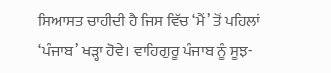ਸਿਆਸਤ ਚਾਹੀਦੀ ਹੈ ਜਿਸ ਵਿੱਚ ‘ਮੈਂ’ ਤੋਂ ਪਹਿਲਾਂ ‘ਪੰਜਾਬ’ ਖੜ੍ਹਾ ਹੋਵੇ। ਵਾਹਿਗੁਰੂ ਪੰਜਾਬ ਨੂੰ ਸੂਝ-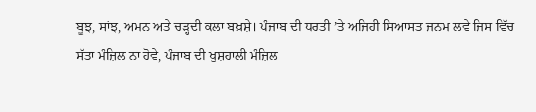ਬੂਝ, ਸਾਂਝ, ਅਮਨ ਅਤੇ ਚੜ੍ਹਦੀ ਕਲਾ ਬਖ਼ਸ਼ੇ। ਪੰਜਾਬ ਦੀ ਧਰਤੀ ’ਤੇ ਅਜਿਹੀ ਸਿਆਸਤ ਜਨਮ ਲਵੇ ਜਿਸ ਵਿੱਚ ਸੱਤਾ ਮੰਜ਼ਿਲ ਨਾ ਹੋਵੇ, ਪੰਜਾਬ ਦੀ ਖੁਸ਼ਹਾਲੀ ਮੰਜ਼ਿਲ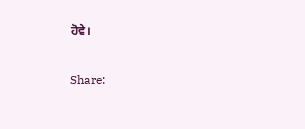ਹੋਵੇ।

Share: